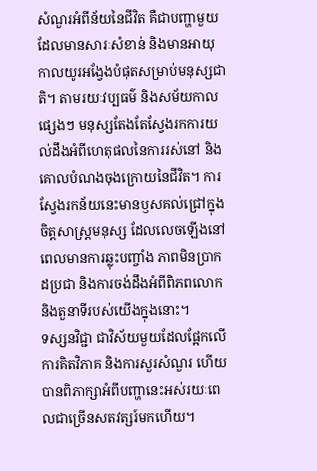សំណួរអំពីន័យនៃជីវិត គឺជាបញ្ហាមួយដែលមានសារៈសំខាន់ និងមានអាយុកាលយូរអង្វែងបំផុតសម្រាប់មនុស្សជាតិ។ តាមរយៈវប្បធម៌ និងសម័យកាលផ្សេងៗ មនុស្សតែងតែស្វែងរកការយល់ដឹងអំពីហេតុផលនៃការរស់នៅ និងគោលបំណងចុងក្រោយនៃជីវិត។ ការស្វែងរកន័យនេះមានឫសគល់ជ្រៅក្នុងចិត្តសាស្ត្រមនុស្ស ដែលលេចឡើងនៅពេលមានការឆ្លុះបញ្ចាំង ភាពមិនប្រាកដប្រជា និងការចង់ដឹងអំពីពិភពលោក និងតួនាទីរបស់យើងក្នុងនោះ។
ទស្សនវិជ្ជា ជាវិស័យមួយដែលផ្អែកលើការគិតវិភាគ និងការសួរសំណួរ ហើយបានពិភាក្សាអំពីបញ្ហានេះអស់រយៈពេលជាច្រើនសតវត្សរ៍មកហើយ។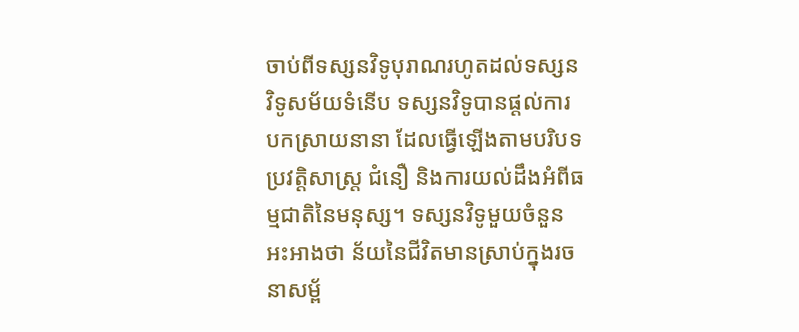ចាប់ពីទស្សនវិទូបុរាណរហូតដល់ទស្សនវិទូសម័យទំនើប ទស្សនវិទូបានផ្តល់ការបកស្រាយនានា ដែលធ្វើឡើងតាមបរិបទប្រវត្តិសាស្ត្រ ជំនឿ និងការយល់ដឹងអំពីធម្មជាតិនៃមនុស្ស។ ទស្សនវិទូមួយចំនួនអះអាងថា ន័យនៃជីវិតមានស្រាប់ក្នុងរចនាសម្ព័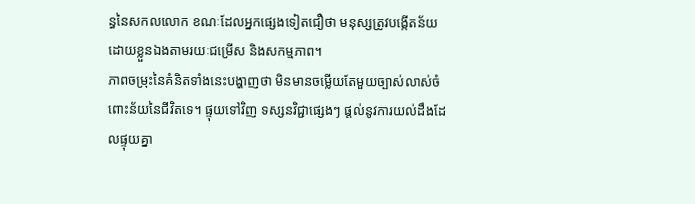ន្ធនៃសកលលោក ខណៈដែលអ្នកផ្សេងទៀតជឿថា មនុស្សត្រូវបង្កើតន័យដោយខ្លួនឯងតាមរយៈជម្រើស និងសកម្មភាព។
ភាពចម្រុះនៃគំនិតទាំងនេះបង្ហាញថា មិនមានចម្លើយតែមួយច្បាស់លាស់ចំពោះន័យនៃជីវិតទេ។ ផ្ទុយទៅវិញ ទស្សនវិជ្ជាផ្សេងៗ ផ្តល់នូវការយល់ដឹងដែលផ្ទុយគ្នា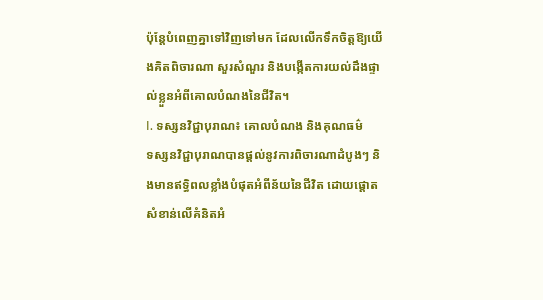ប៉ុន្តែបំពេញគ្នាទៅវិញទៅមក ដែលលើកទឹកចិត្តឱ្យយើងគិតពិចារណា សួរសំណួរ និងបង្កើតការយល់ដឹងផ្ទាល់ខ្លួនអំពីគោលបំណងនៃជីវិត។
I. ទស្សនវិជ្ជាបុរាណ៖ គោលបំណង និងគុណធម៌
ទស្សនវិជ្ជាបុរាណបានផ្តល់នូវការពិចារណាដំបូងៗ និងមានឥទ្ធិពលខ្លាំងបំផុតអំពីន័យនៃជីវិត ដោយផ្តោតសំខាន់លើគំនិតអំ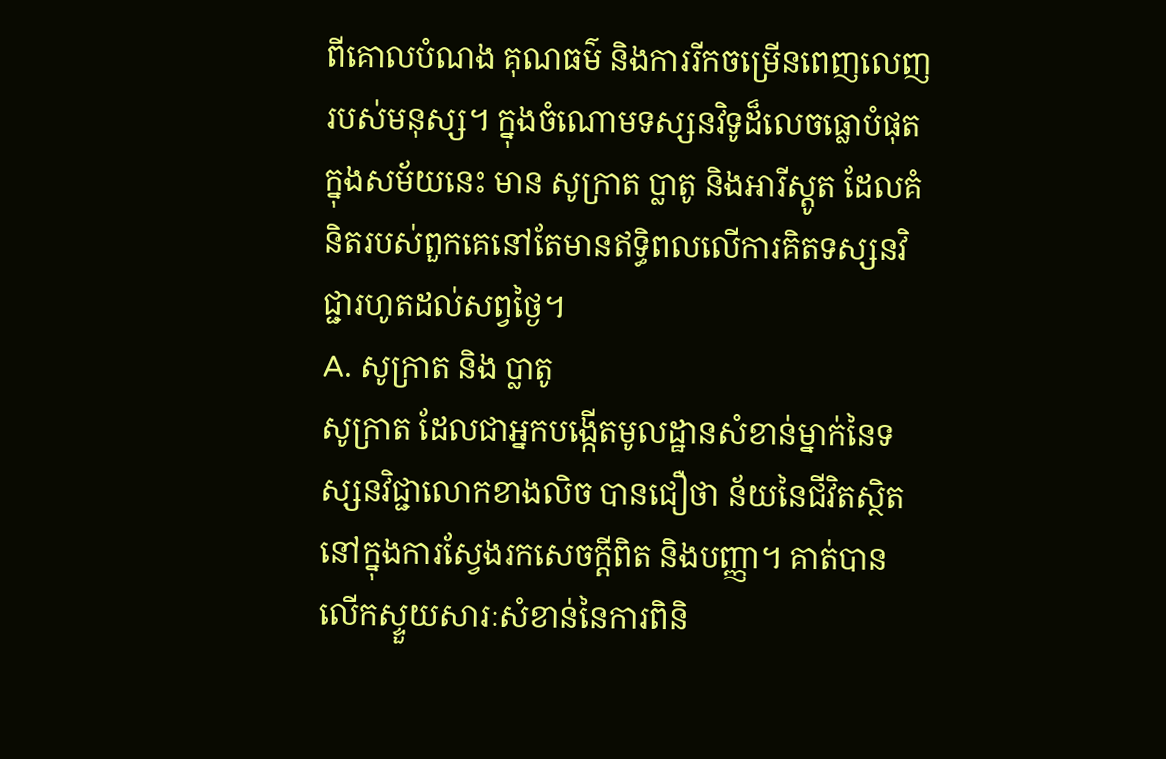ពីគោលបំណង គុណធម៌ និងការរីកចម្រើនពេញលេញរបស់មនុស្ស។ ក្នុងចំណោមទស្សនវិទូដ៏លេចធ្លោបំផុតក្នុងសម័យនេះ មាន សូក្រាត ប្លាតូ និងអារីស្តូត ដែលគំនិតរបស់ពួកគេនៅតែមានឥទ្ធិពលលើការគិតទស្សនវិជ្ជារហូតដល់សព្វថ្ងៃ។
A. សូក្រាត និង ប្លាតូ
សូក្រាត ដែលជាអ្នកបង្កើតមូលដ្ឋានសំខាន់ម្នាក់នៃទស្សនវិជ្ជាលោកខាងលិច បានជឿថា ន័យនៃជីវិតស្ថិតនៅក្នុងការស្វែងរកសេចក្តីពិត និងបញ្ញា។ គាត់បានលើកស្ទួយសារៈសំខាន់នៃការពិនិ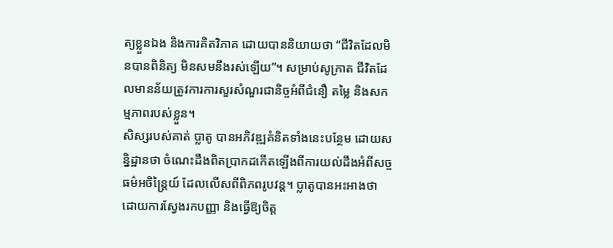ត្យខ្លួនឯង និងការគិតវិភាគ ដោយបាននិយាយថា “ជីវិតដែលមិនបានពិនិត្យ មិនសមនឹងរស់ឡើយ”។ សម្រាប់សូក្រាត ជីវិតដែលមានន័យត្រូវការការសួរសំណួរជានិច្ចអំពីជំនឿ តម្លៃ និងសកម្មភាពរបស់ខ្លួន។
សិស្សរបស់គាត់ ប្លាតូ បានអភិវឌ្ឍគំនិតទាំងនេះបន្ថែម ដោយសន្និដ្ឋានថា ចំណេះដឹងពិតប្រាកដកើតឡើងពីការយល់ដឹងអំពីសច្ចធម៌អចិន្រ្តៃយ៍ ដែលលើសពីពិភពរូបវន្ត។ ប្លាតូបានអះអាងថា ដោយការស្វែងរកបញ្ញា និងធ្វើឱ្យចិត្ត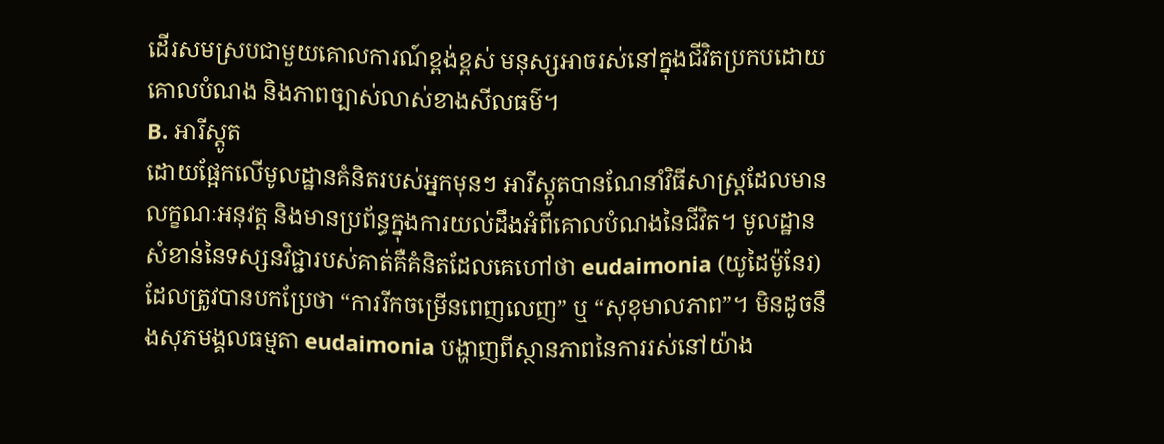ដើរសមស្របជាមួយគោលការណ៍ខ្ពង់ខ្ពស់ មនុស្សអាចរស់នៅក្នុងជីវិតប្រកបដោយគោលបំណង និងភាពច្បាស់លាស់ខាងសីលធម៌។
B. អារីស្តូត
ដោយផ្អែកលើមូលដ្ឋានគំនិតរបស់អ្នកមុនៗ អារីស្តូតបានណែនាំវិធីសាស្ត្រដែលមានលក្ខណៈអនុវត្ត និងមានប្រព័ន្ធក្នុងការយល់ដឹងអំពីគោលបំណងនៃជីវិត។ មូលដ្ឋានសំខាន់នៃទស្សនវិជ្ជារបស់គាត់គឺគំនិតដែលគេហៅថា eudaimonia (យូដៃម៉ូនែរ) ដែលត្រូវបានបកប្រែថា “ការរីកចម្រើនពេញលេញ” ឬ “សុខុមាលភាព”។ មិនដូចនឹងសុភមង្គលធម្មតា eudaimonia បង្ហាញពីស្ថានភាពនៃការរស់នៅយ៉ាង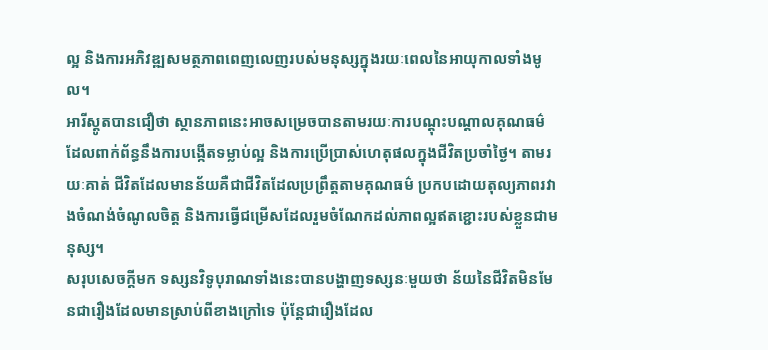ល្អ និងការអភិវឌ្ឍសមត្ថភាពពេញលេញរបស់មនុស្សក្នុងរយៈពេលនៃអាយុកាលទាំងមូល។
អារីស្តូតបានជឿថា ស្ថានភាពនេះអាចសម្រេចបានតាមរយៈការបណ្តុះបណ្តាលគុណធម៌ ដែលពាក់ព័ន្ធនឹងការបង្កើតទម្លាប់ល្អ និងការប្រើប្រាស់ហេតុផលក្នុងជីវិតប្រចាំថ្ងៃ។ តាមរយៈគាត់ ជីវិតដែលមានន័យគឺជាជីវិតដែលប្រព្រឹត្តតាមគុណធម៌ ប្រកបដោយតុល្យភាពរវាងចំណង់ចំណូលចិត្ត និងការធ្វើជម្រើសដែលរួមចំណែកដល់ភាពល្អឥតខ្ជោះរបស់ខ្លួនជាមនុស្ស។
សរុបសេចក្តីមក ទស្សនវិទូបុរាណទាំងនេះបានបង្ហាញទស្សនៈមួយថា ន័យនៃជីវិតមិនមែនជារឿងដែលមានស្រាប់ពីខាងក្រៅទេ ប៉ុន្តែជារឿងដែល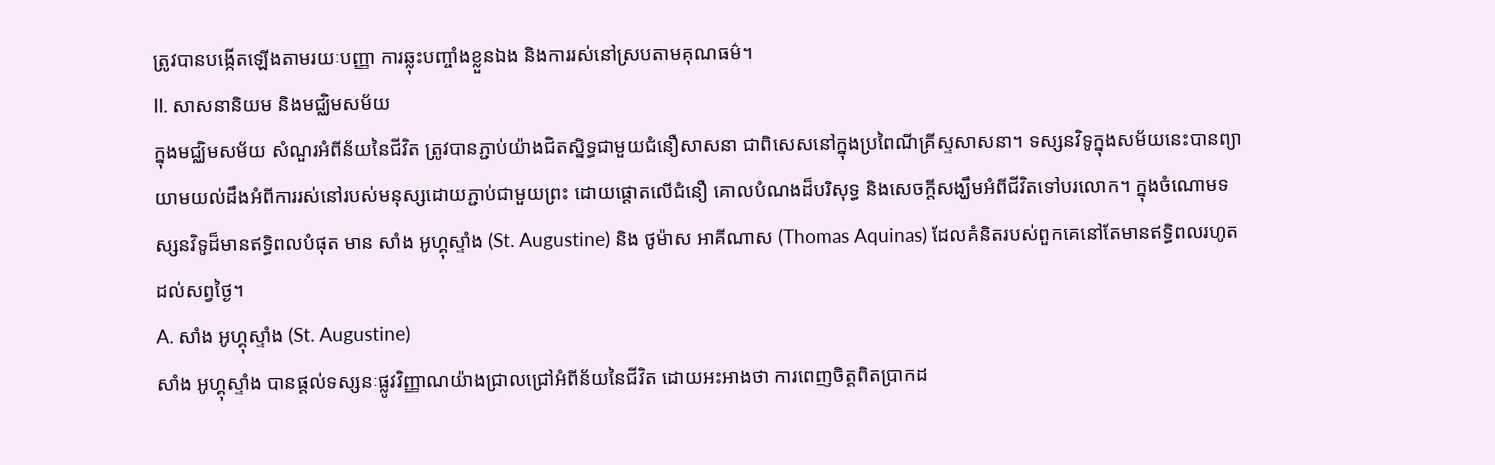ត្រូវបានបង្កើតឡើងតាមរយៈបញ្ញា ការឆ្លុះបញ្ចាំងខ្លួនឯង និងការរស់នៅស្របតាមគុណធម៌។
II. សាសនានិយម និងមជ្ឈិមសម័យ
ក្នុងមជ្ឈិមសម័យ សំណួរអំពីន័យនៃជីវិត ត្រូវបានភ្ជាប់យ៉ាងជិតស្និទ្ធជាមួយជំនឿសាសនា ជាពិសេសនៅក្នុងប្រពៃណីគ្រីស្ទសាសនា។ ទស្សនវិទូក្នុងសម័យនេះបានព្យាយាមយល់ដឹងអំពីការរស់នៅរបស់មនុស្សដោយភ្ជាប់ជាមួយព្រះ ដោយផ្តោតលើជំនឿ គោលបំណងដ៏បរិសុទ្ធ និងសេចក្តីសង្ឃឹមអំពីជីវិតទៅបរលោក។ ក្នុងចំណោមទស្សនវិទូដ៏មានឥទ្ធិពលបំផុត មាន សាំង អូហ្គុស្ទាំង (St. Augustine) និង ថូម៉ាស អាគីណាស (Thomas Aquinas) ដែលគំនិតរបស់ពួកគេនៅតែមានឥទ្ធិពលរហូតដល់សព្វថ្ងៃ។
A. សាំង អូហ្គុស្ទាំង (St. Augustine)
សាំង អូហ្គុស្ទាំង បានផ្តល់ទស្សនៈផ្លូវវិញ្ញាណយ៉ាងជ្រាលជ្រៅអំពីន័យនៃជីវិត ដោយអះអាងថា ការពេញចិត្តពិតប្រាកដ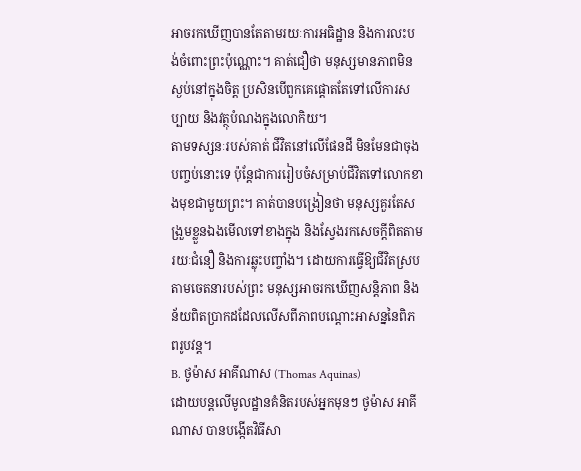អាចរកឃើញបានតែតាមរយៈការអធិដ្ឋាន និងការលះបង់ចំពោះព្រះប៉ុណ្ណោះ។ គាត់ជឿថា មនុស្សមានភាពមិនស្ងប់នៅក្នុងចិត្ត ប្រសិនបើពួកគេផ្តោតតែទៅលើការសប្បាយ និងវត្ថុបំណងក្នុងលោកិយ។
តាមទស្សនៈរបស់គាត់ ជីវិតនៅលើផែនដី មិនមែនជាចុងបញ្ចប់នោះទេ ប៉ុន្តែជាការរៀបចំសម្រាប់ជីវិតទៅលោកខាងមុខជាមួយព្រះ។ គាត់បានបង្រៀនថា មនុស្សគួរតែសង្រួមខ្លួនឯងមើលទៅខាងក្នុង និងស្វែងរកសេចក្តីពិតតាមរយៈជំនឿ និងការឆ្លុះបញ្ចាំង។ ដោយការធ្វើឱ្យជីវិតស្របតាមចេតនារបស់ព្រះ មនុស្សអាចរកឃើញសន្តិភាព និងន័យពិតប្រាកដដែលលើសពីភាពបណ្ដោះអាសន្ននៃពិភពរូបវន្ត។
B. ថូម៉ាស អាគីណាស (Thomas Aquinas)
ដោយបន្តលើមូលដ្ឋានគំនិតរបស់អ្នកមុនៗ ថូម៉ាស អាគីណាស បានបង្កើតវិធីសា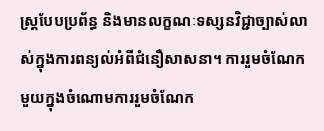ស្ត្របែបប្រព័ន្ធ និងមានលក្ខណៈទស្សនវិជ្ជាច្បាស់លាស់ក្នុងការពន្យល់អំពីជំនឿសាសនា។ ការរួមចំណែកមួយក្នុងចំណោមការរួមចំណែក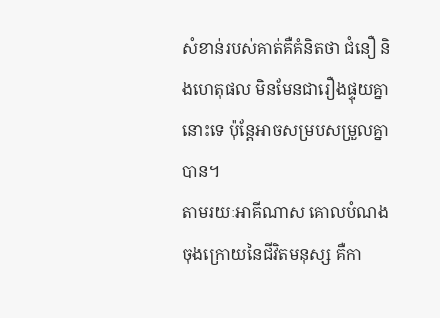សំខាន់របស់គាត់គឺគំនិតថា ជំនឿ និងហេតុផល មិនមែនជារឿងផ្ទុយគ្នានោះទេ ប៉ុន្តែអាចសម្របសម្រួលគ្នាបាន។
តាមរយៈអាគីណាស គោលបំណងចុងក្រោយនៃជីវិតមនុស្ស គឺកា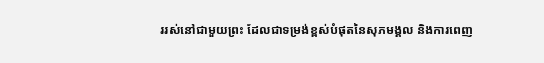ររស់នៅជាមួយព្រះ ដែលជាទម្រង់ខ្ពស់បំផុតនៃសុភមង្គល និងការពេញ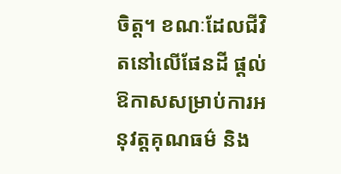ចិត្ត។ ខណៈដែលជីវិតនៅលើផែនដី ផ្តល់ឱកាសសម្រាប់ការអនុវត្តគុណធម៌ និង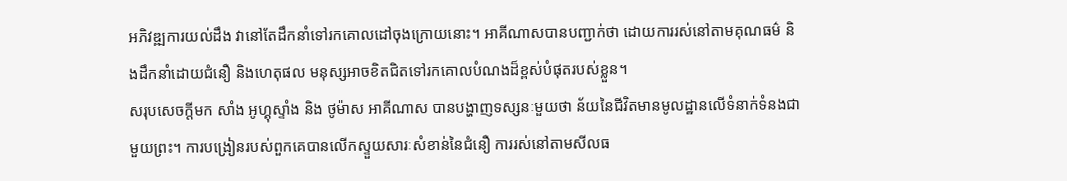អភិវឌ្ឍការយល់ដឹង វានៅតែដឹកនាំទៅរកគោលដៅចុងក្រោយនោះ។ អាគីណាសបានបញ្ជាក់ថា ដោយការរស់នៅតាមគុណធម៌ និងដឹកនាំដោយជំនឿ និងហេតុផល មនុស្សអាចខិតជិតទៅរកគោលបំណងដ៏ខ្ពស់បំផុតរបស់ខ្លួន។
សរុបសេចក្តីមក សាំង អូហ្គុស្ទាំង និង ថូម៉ាស អាគីណាស បានបង្ហាញទស្សនៈមួយថា ន័យនៃជីវិតមានមូលដ្ឋានលើទំនាក់ទំនងជាមួយព្រះ។ ការបង្រៀនរបស់ពួកគេបានលើកស្ទួយសារៈសំខាន់នៃជំនឿ ការរស់នៅតាមសីលធ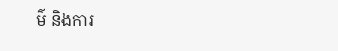ម៌ និងការ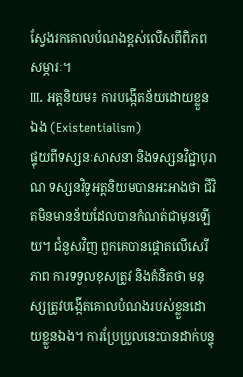ស្វែងរកគោលបំណងខ្ពស់លើសពីពិភពសម្ភារៈ។
III. អត្តនិយម៖ ការបង្កើតន័យដោយខ្លួនឯង (Existentialism)
ផ្ទុយពីទស្សនៈសាសនា និងទស្សនវិជ្ជាបុរាណ ទស្សនវិទូអត្តនិយមបានអះអាងថា ជីវិតមិនមានន័យដែលបានកំណត់ជាមុនឡើយ។ ជំនួសវិញ ពួកគេបានផ្តោតលើសេរីភាព ការទទួលខុសត្រូវ និងគំនិតថា មនុស្សត្រូវបង្កើតគោលបំណងរបស់ខ្លួនដោយខ្លួនឯង។ ការប្រែប្រួលនេះបានដាក់បន្ទុ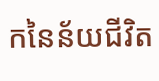កនៃន័យជីវិត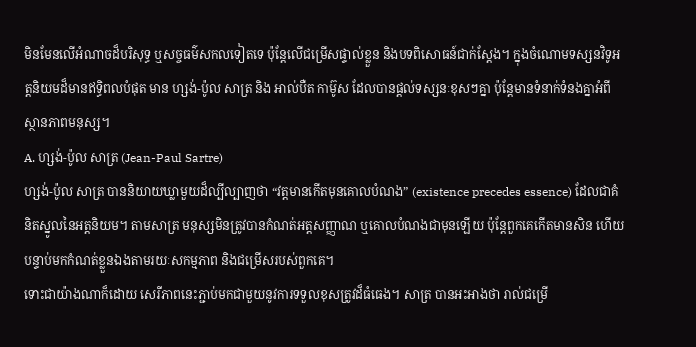មិនមែនលើអំណាចដ៏បរិសុទ្ធ ឬសច្ចធម៌សកលទៀតទេ ប៉ុន្តែលើជម្រើសផ្ទាល់ខ្លួន និងបទពិសោធន៍ជាក់ស្តែង។ ក្នុងចំណោមទស្សនវិទូអត្តនិយមដ៏មានឥទ្ធិពលបំផុត មាន ហ្សង់-ប៉ូល សាត្រ និង អាល់បឺត កាម៊ូស ដែលបានផ្តល់ទស្សនៈខុសៗគ្នា ប៉ុន្តែមានទំនាក់ទំនងគ្នាអំពីស្ថានភាពមនុស្ស។
A. ហ្សង់-ប៉ូល សាត្រ (Jean-Paul Sartre)
ហ្សង់-ប៉ូល សាត្រ បាននិយាយឃ្លាមួយដ៏ល្បីល្បាញថា “វត្តមានកើតមុនគោលបំណង” (existence precedes essence) ដែលជាគំនិតស្នូលនៃអត្តនិយម។ តាមសាត្រ មនុស្សមិនត្រូវបានកំណត់អត្តសញ្ញាណ ឬគោលបំណងជាមុនឡើយ ប៉ុន្តែពួកគេកើតមានសិន ហើយបន្ទាប់មកកំណត់ខ្លួនឯងតាមរយៈសកម្មភាព និងជម្រើសរបស់ពួកគេ។
ទោះជាយ៉ាងណាក៏ដោយ សេរីភាពនេះភ្ជាប់មកជាមួយនូវការទទួលខុសត្រូវដ៏ធំធេង។ សាត្រ បានអះអាងថា រាល់ជម្រើ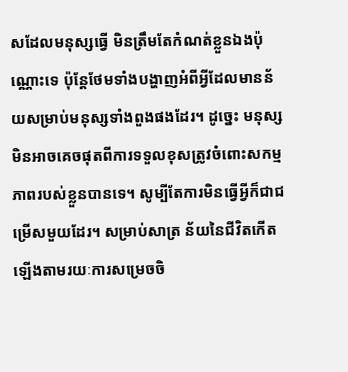សដែលមនុស្សធ្វើ មិនត្រឹមតែកំណត់ខ្លួនឯងប៉ុណ្ណោះទេ ប៉ុន្តែថែមទាំងបង្ហាញអំពីអ្វីដែលមានន័យសម្រាប់មនុស្សទាំងពួងផងដែរ។ ដូច្នេះ មនុស្សមិនអាចគេចផុតពីការទទួលខុសត្រូវចំពោះសកម្មភាពរបស់ខ្លួនបានទេ។ សូម្បីតែការមិនធ្វើអ្វីក៏ជាជម្រើសមួយដែរ។ សម្រាប់សាត្រ ន័យនៃជីវិតកើតឡើងតាមរយៈការសម្រេចចិ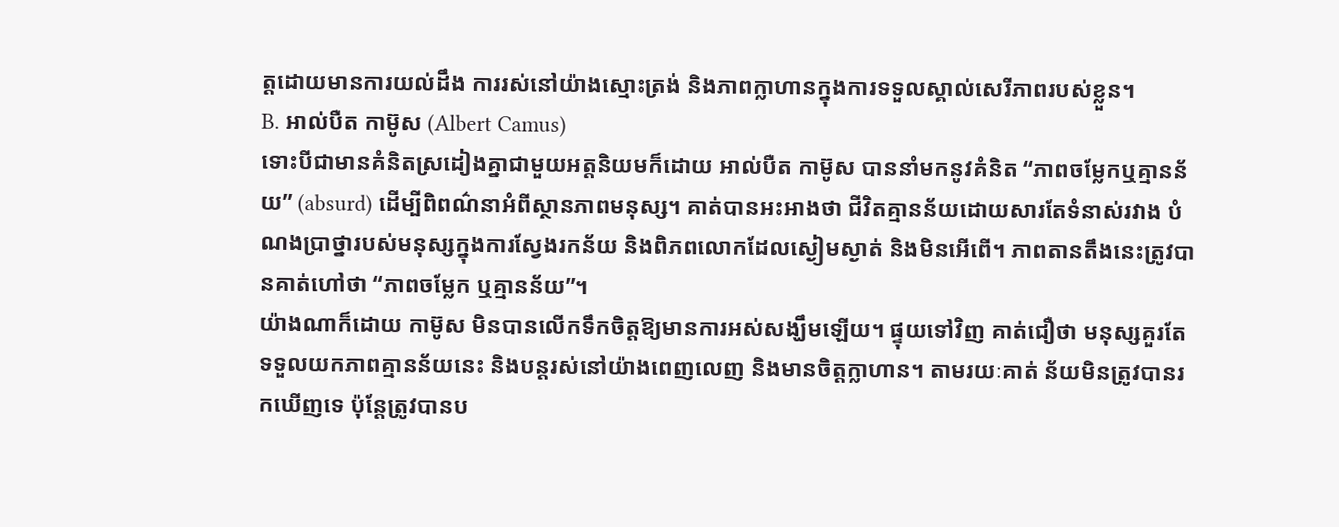ត្តដោយមានការយល់ដឹង ការរស់នៅយ៉ាងស្មោះត្រង់ និងភាពក្លាហានក្នុងការទទួលស្គាល់សេរីភាពរបស់ខ្លួន។
B. អាល់បឺត កាម៊ូស (Albert Camus)
ទោះបីជាមានគំនិតស្រដៀងគ្នាជាមួយអត្តនិយមក៏ដោយ អាល់បឺត កាម៊ូស បាននាំមកនូវគំនិត “ភាពចម្លែកឬគ្មានន័យ” (absurd) ដើម្បីពិពណ៌នាអំពីស្ថានភាពមនុស្ស។ គាត់បានអះអាងថា ជីវិតគ្មានន័យដោយសារតែទំនាស់រវាង បំណងប្រាថ្នារបស់មនុស្សក្នុងការស្វែងរកន័យ និងពិភពលោកដែលស្ងៀមស្ងាត់ និងមិនអើពើ។ ភាពតានតឹងនេះត្រូវបានគាត់ហៅថា “ភាពចម្លែក ឬគ្មានន័យ”។
យ៉ាងណាក៏ដោយ កាម៊ូស មិនបានលើកទឹកចិត្តឱ្យមានការអស់សង្ឃឹមឡើយ។ ផ្ទុយទៅវិញ គាត់ជឿថា មនុស្សគួរតែទទួលយកភាពគ្មានន័យនេះ និងបន្តរស់នៅយ៉ាងពេញលេញ និងមានចិត្តក្លាហាន។ តាមរយៈគាត់ ន័យមិនត្រូវបានរកឃើញទេ ប៉ុន្តែត្រូវបានប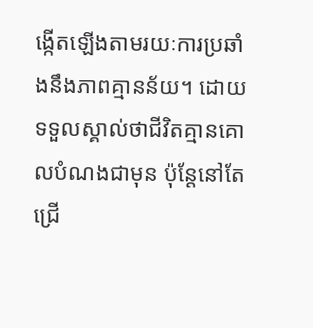ង្កើតឡើងតាមរយៈការប្រឆាំងនឹងភាពគ្មានន័យ។ ដោយទទួលស្គាល់ថាជីវិតគ្មានគោលបំណងជាមុន ប៉ុន្តែនៅតែជ្រើ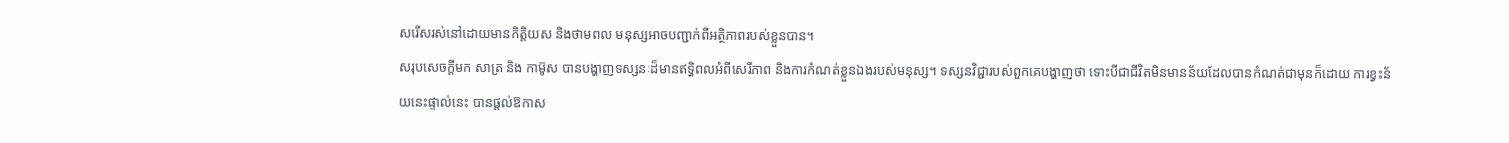សរើសរស់នៅដោយមានកិត្តិយស និងថាមពល មនុស្សអាចបញ្ជាក់ពីអត្ថិភាពរបស់ខ្លួនបាន។
សរុបសេចក្តីមក សាត្រ និង កាម៊ូស បានបង្ហាញទស្សនៈដ៏មានឥទ្ធិពលអំពីសេរីភាព និងការកំណត់ខ្លួនឯងរបស់មនុស្ស។ ទស្សនវិជ្ជារបស់ពួកគេបង្ហាញថា ទោះបីជាជីវិតមិនមានន័យដែលបានកំណត់ជាមុនក៏ដោយ ការខ្វះន័យនេះផ្ទាល់នេះ បានផ្តល់ឱកាស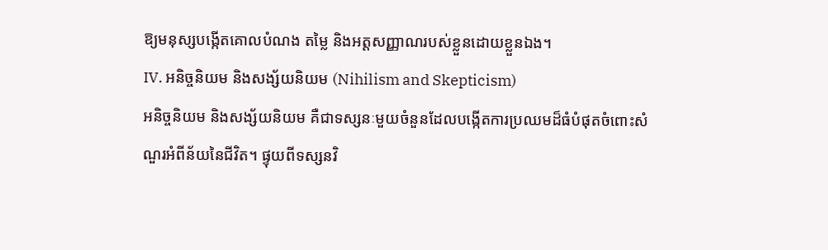ឱ្យមនុស្សបង្កើតគោលបំណង តម្លៃ និងអត្តសញ្ញាណរបស់ខ្លួនដោយខ្លួនឯង។
IV. អនិច្ចនិយម និងសង្ស័យនិយម (Nihilism and Skepticism)
អនិច្ចនិយម និងសង្ស័យនិយម គឺជាទស្សនៈមួយចំនួនដែលបង្កើតការប្រឈមដ៏ធំបំផុតចំពោះសំណួរអំពីន័យនៃជីវិត។ ផ្ទុយពីទស្សនវិ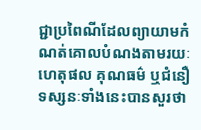ជ្ជាប្រពៃណីដែលព្យាយាមកំណត់គោលបំណងតាមរយៈហេតុផល គុណធម៌ ឬជំនឿ ទស្សនៈទាំងនេះបានសួរថា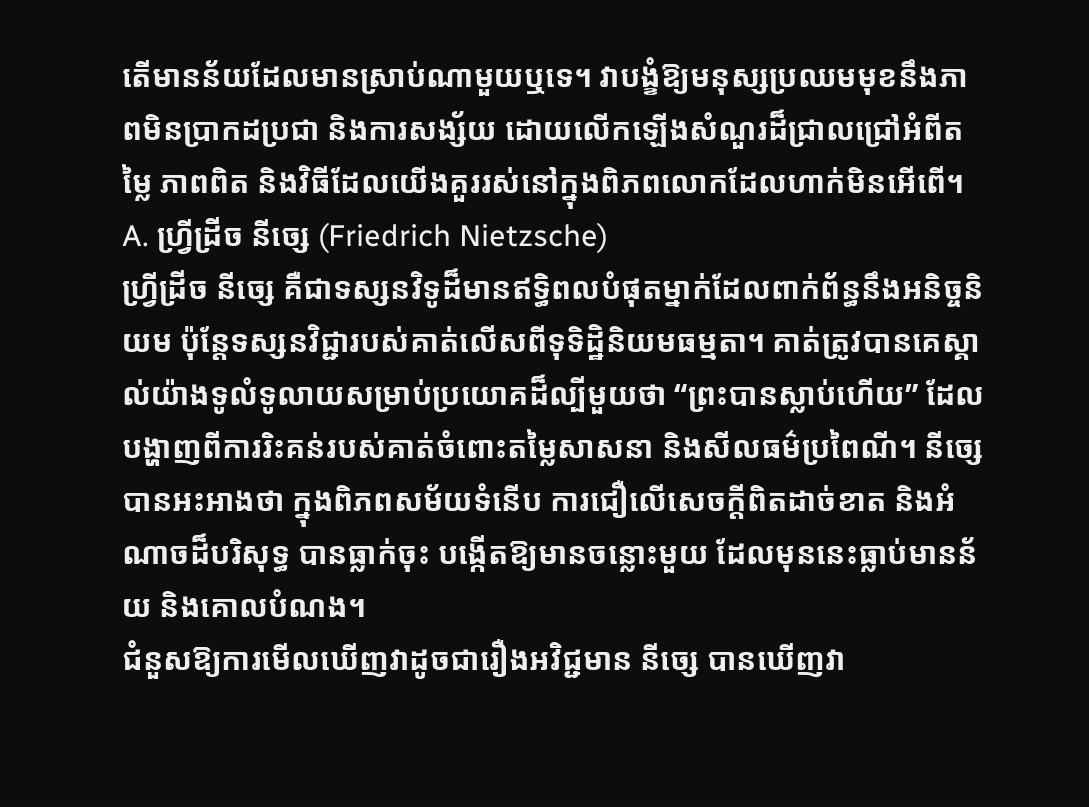តើមានន័យដែលមានស្រាប់ណាមួយឬទេ។ វាបង្ខំឱ្យមនុស្សប្រឈមមុខនឹងភាពមិនប្រាកដប្រជា និងការសង្ស័យ ដោយលើកឡើងសំណួរដ៏ជ្រាលជ្រៅអំពីតម្លៃ ភាពពិត និងវិធីដែលយើងគួររស់នៅក្នុងពិភពលោកដែលហាក់មិនអើពើ។
A. ហ្វ្រីដ្រីច នីច្សេ (Friedrich Nietzsche)
ហ្វ្រីដ្រីច នីច្សេ គឺជាទស្សនវិទូដ៏មានឥទ្ធិពលបំផុតម្នាក់ដែលពាក់ព័ន្ធនឹងអនិច្ចនិយម ប៉ុន្តែទស្សនវិជ្ជារបស់គាត់លើសពីទុទិដ្ឋិនិយមធម្មតា។ គាត់ត្រូវបានគេស្គាល់យ៉ាងទូលំទូលាយសម្រាប់ប្រយោគដ៏ល្បីមួយថា “ព្រះបានស្លាប់ហើយ” ដែលបង្ហាញពីការរិះគន់របស់គាត់ចំពោះតម្លៃសាសនា និងសីលធម៌ប្រពៃណី។ នីច្សេ បានអះអាងថា ក្នុងពិភពសម័យទំនើប ការជឿលើសេចក្តីពិតដាច់ខាត និងអំណាចដ៏បរិសុទ្ធ បានធ្លាក់ចុះ បង្កើតឱ្យមានចន្លោះមួយ ដែលមុននេះធ្លាប់មានន័យ និងគោលបំណង។
ជំនួសឱ្យការមើលឃើញវាដូចជារឿងអវិជ្ជមាន នីច្សេ បានឃើញវា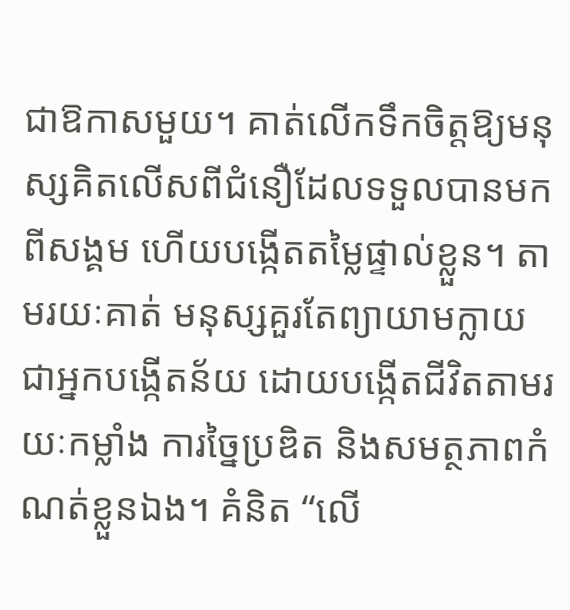ជាឱកាសមួយ។ គាត់លើកទឹកចិត្តឱ្យមនុស្សគិតលើសពីជំនឿដែលទទួលបានមកពីសង្គម ហើយបង្កើតតម្លៃផ្ទាល់ខ្លួន។ តាមរយៈគាត់ មនុស្សគួរតែព្យាយាមក្លាយជាអ្នកបង្កើតន័យ ដោយបង្កើតជីវិតតាមរយៈកម្លាំង ការច្នៃប្រឌិត និងសមត្ថភាពកំណត់ខ្លួនឯង។ គំនិត “លើ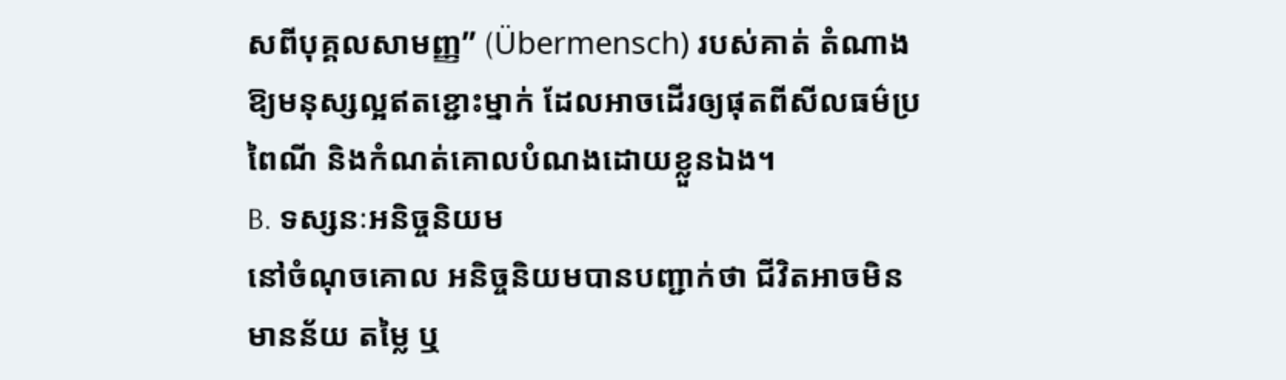សពីបុគ្គលសាមញ្ញ” (Übermensch) របស់គាត់ តំណាងឱ្យមនុស្សល្អឥតខ្ជោះម្នាក់ ដែលអាចដើរឲ្យផុតពីសីលធម៌ប្រពៃណី និងកំណត់គោលបំណងដោយខ្លួនឯង។
B. ទស្សនៈអនិច្ចនិយម
នៅចំណុចគោល អនិច្ចនិយមបានបញ្ជាក់ថា ជីវិតអាចមិនមានន័យ តម្លៃ ឬ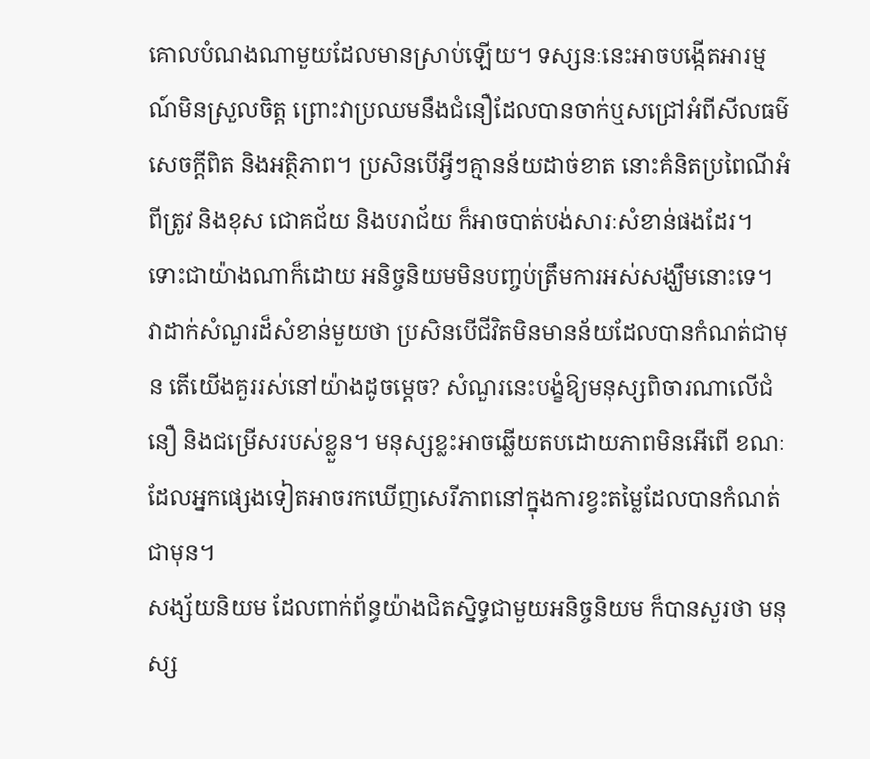គោលបំណងណាមួយដែលមានស្រាប់ឡើយ។ ទស្សនៈនេះអាចបង្កើតអារម្មណ៍មិនស្រួលចិត្ត ព្រោះវាប្រឈមនឹងជំនឿដែលបានចាក់ឬសជ្រៅអំពីសីលធម៌ សេចក្តីពិត និងអត្ថិភាព។ ប្រសិនបើអ្វីៗគ្មានន័យដាច់ខាត នោះគំនិតប្រពៃណីអំពីត្រូវ និងខុស ជោគជ័យ និងបរាជ័យ ក៏អាចបាត់បង់សារៈសំខាន់ផងដែរ។
ទោះជាយ៉ាងណាក៏ដោយ អនិច្ចនិយមមិនបញ្ចប់ត្រឹមការអស់សង្ឃឹមនោះទេ។ វាដាក់សំណួរដ៏សំខាន់មួយថា ប្រសិនបើជីវិតមិនមានន័យដែលបានកំណត់ជាមុន តើយើងគួររស់នៅយ៉ាងដូចម្តេច? សំណួរនេះបង្ខំឱ្យមនុស្សពិចារណាលើជំនឿ និងជម្រើសរបស់ខ្លួន។ មនុស្សខ្លះអាចឆ្លើយតបដោយភាពមិនអើពើ ខណៈដែលអ្នកផ្សេងទៀតអាចរកឃើញសេរីភាពនៅក្នុងការខ្វះតម្លៃដែលបានកំណត់ជាមុន។
សង្ស័យនិយម ដែលពាក់ព័ន្ធយ៉ាងជិតស្និទ្ធជាមួយអនិច្ចនិយម ក៏បានសួរថា មនុស្ស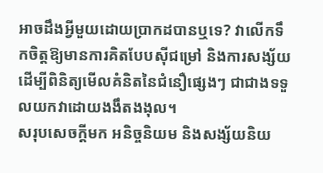អាចដឹងអ្វីមួយដោយប្រាកដបានឬទេ? វាលើកទឹកចិត្តឱ្យមានការគិតបែបស៊ីជម្រៅ និងការសង្ស័យ ដើម្បីពិនិត្យមើលគំនិតនៃជំនឿផ្សេងៗ ជាជាងទទួលយកវាដោយងងឹតងងុល។
សរុបសេចក្តីមក អនិច្ចនិយម និងសង្ស័យនិយ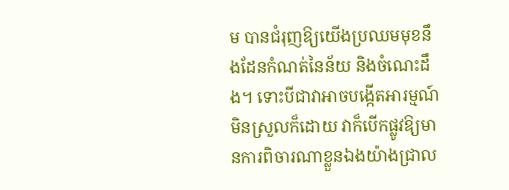ម បានជំរុញឱ្យយើងប្រឈមមុខនឹងដែនកំណត់នៃន័យ និងចំណេះដឹង។ ទោះបីជាវាអាចបង្កើតអារម្មណ៍មិនស្រួលក៏ដោយ វាក៏បើកផ្លូវឱ្យមានការពិចារណាខ្លួនឯងយ៉ាងជ្រាល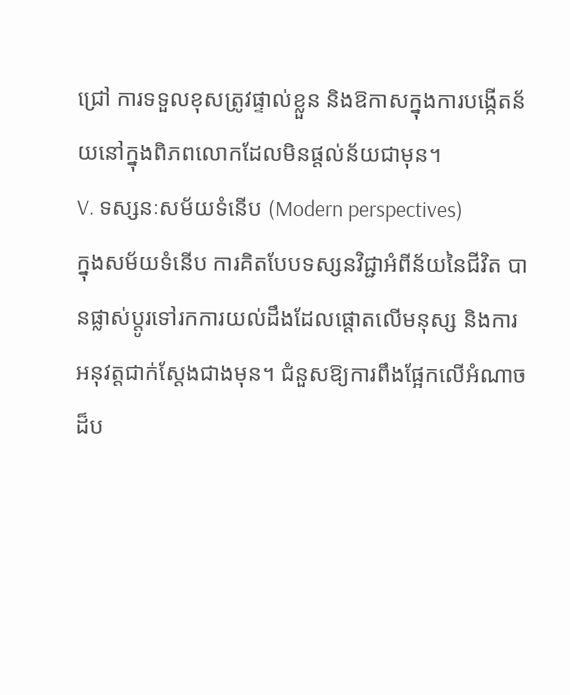ជ្រៅ ការទទួលខុសត្រូវផ្ទាល់ខ្លួន និងឱកាសក្នុងការបង្កើតន័យនៅក្នុងពិភពលោកដែលមិនផ្តល់ន័យជាមុន។
V. ទស្សនៈសម័យទំនើប (Modern perspectives)
ក្នុងសម័យទំនើប ការគិតបែបទស្សនវិជ្ជាអំពីន័យនៃជីវិត បានផ្លាស់ប្តូរទៅរកការយល់ដឹងដែលផ្តោតលើមនុស្ស និងការអនុវត្តជាក់ស្តែងជាងមុន។ ជំនួសឱ្យការពឹងផ្អែកលើអំណាចដ៏ប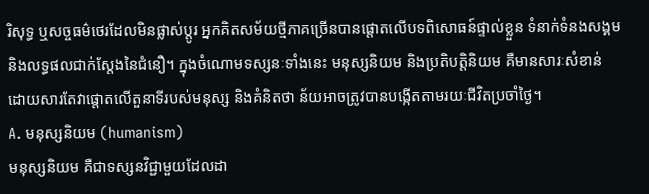រិសុទ្ធ ឬសច្ចធម៌ថេរដែលមិនផ្លាស់ប្តូរ អ្នកគិតសម័យថ្មីភាគច្រើនបានផ្តោតលើបទពិសោធន៍ផ្ទាល់ខ្លួន ទំនាក់ទំនងសង្គម និងលទ្ធផលជាក់ស្តែងនៃជំនឿ។ ក្នុងចំណោមទស្សនៈទាំងនេះ មនុស្សនិយម និងប្រតិបត្តិនិយម គឺមានសារៈសំខាន់ ដោយសារតែវាផ្តោតលើតួនាទីរបស់មនុស្ស និងគំនិតថា ន័យអាចត្រូវបានបង្កើតតាមរយៈជីវិតប្រចាំថ្ងៃ។
A. មនុស្សនិយម (humanism)
មនុស្សនិយម គឺជាទស្សនវិជ្ជាមួយដែលដា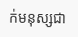ក់មនុស្សជា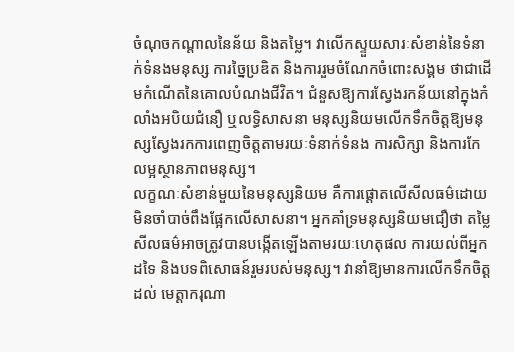ចំណុចកណ្តាលនៃន័យ និងតម្លៃ។ វាលើកស្ទួយសារៈសំខាន់នៃទំនាក់ទំនងមនុស្ស ការច្នៃប្រឌិត និងការរួមចំណែកចំពោះសង្គម ថាជាដើមកំណើតនៃគោលបំណងជីវិត។ ជំនួសឱ្យការស្វែងរកន័យនៅក្នុងកំលាំងអបិយជំនឿ ឬលទ្ធិសាសនា មនុស្សនិយមលើកទឹកចិត្តឱ្យមនុស្សស្វែងរកការពេញចិត្តតាមរយៈទំនាក់ទំនង ការសិក្សា និងការកែលម្អស្ថានភាពមនុស្ស។
លក្ខណៈសំខាន់មួយនៃមនុស្សនិយម គឺការផ្តោតលើសីលធម៌ដោយមិនចាំបាច់ពឹងផ្អែកលើសាសនា។ អ្នកគាំទ្រមនុស្សនិយមជឿថា តម្លៃសីលធម៌អាចត្រូវបានបង្កើតឡើងតាមរយៈហេតុផល ការយល់ពីអ្នកដទៃ និងបទពិសោធន៍រួមរបស់មនុស្ស។ វានាំឱ្យមានការលើកទឹកចិត្តដល់ មេត្តាករុណា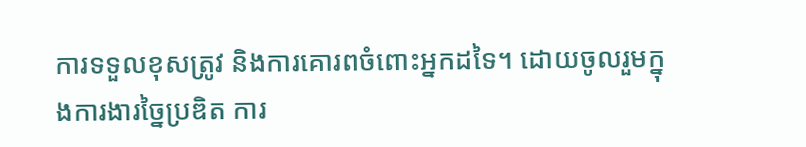ការទទួលខុសត្រូវ និងការគោរពចំពោះអ្នកដទៃ។ ដោយចូលរួមក្នុងការងារច្នៃប្រឌិត ការ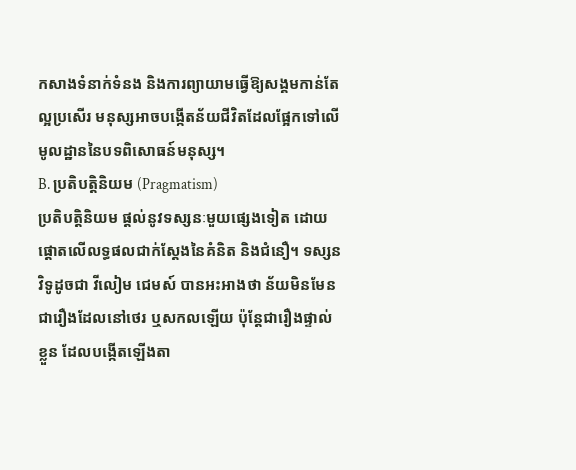កសាងទំនាក់ទំនង និងការព្យាយាមធ្វើឱ្យសង្គមកាន់តែល្អប្រសើរ មនុស្សអាចបង្កើតន័យជីវិតដែលផ្អែកទៅលើមូលដ្ឋាននៃបទពិសោធន៍មនុស្ស។
B. ប្រតិបត្តិនិយម (Pragmatism)
ប្រតិបត្តិនិយម ផ្តល់នូវទស្សនៈមួយផ្សេងទៀត ដោយផ្តោតលើលទ្ធផលជាក់ស្តែងនៃគំនិត និងជំនឿ។ ទស្សនវិទូដូចជា វីលៀម ជេមស៍ បានអះអាងថា ន័យមិនមែនជារឿងដែលនៅថេរ ឬសកលឡើយ ប៉ុន្តែជារឿងផ្ទាល់ខ្លួន ដែលបង្កើតឡើងតា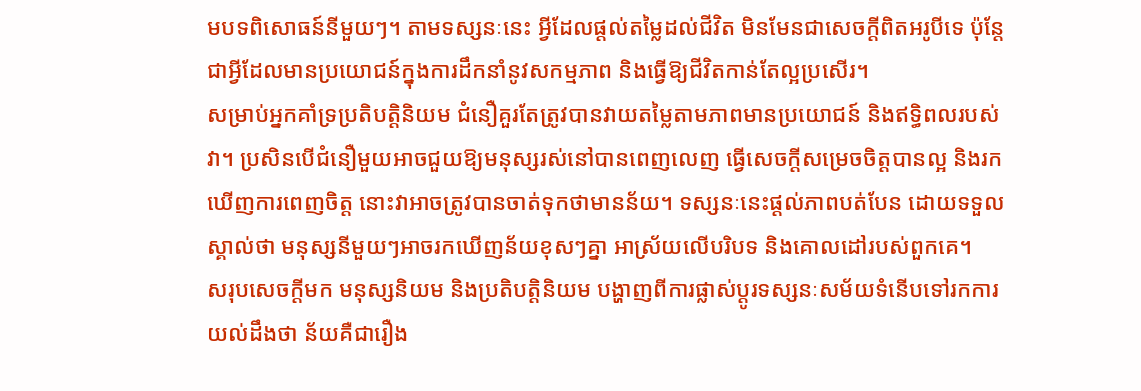មបទពិសោធន៍នីមួយៗ។ តាមទស្សនៈនេះ អ្វីដែលផ្តល់តម្លៃដល់ជីវិត មិនមែនជាសេចក្តីពិតអរូបីទេ ប៉ុន្តែជាអ្វីដែលមានប្រយោជន៍ក្នុងការដឹកនាំនូវសកម្មភាព និងធ្វើឱ្យជីវិតកាន់តែល្អប្រសើរ។
សម្រាប់អ្នកគាំទ្រប្រតិបត្តិនិយម ជំនឿគួរតែត្រូវបានវាយតម្លៃតាមភាពមានប្រយោជន៍ និងឥទ្ធិពលរបស់វា។ ប្រសិនបើជំនឿមួយអាចជួយឱ្យមនុស្សរស់នៅបានពេញលេញ ធ្វើសេចក្តីសម្រេចចិត្តបានល្អ និងរកឃើញការពេញចិត្ត នោះវាអាចត្រូវបានចាត់ទុកថាមានន័យ។ ទស្សនៈនេះផ្តល់ភាពបត់បែន ដោយទទួលស្គាល់ថា មនុស្សនីមួយៗអាចរកឃើញន័យខុសៗគ្នា អាស្រ័យលើបរិបទ និងគោលដៅរបស់ពួកគេ។
សរុបសេចក្តីមក មនុស្សនិយម និងប្រតិបត្តិនិយម បង្ហាញពីការផ្លាស់ប្តូរទស្សនៈសម័យទំនើបទៅរកការយល់ដឹងថា ន័យគឺជារឿង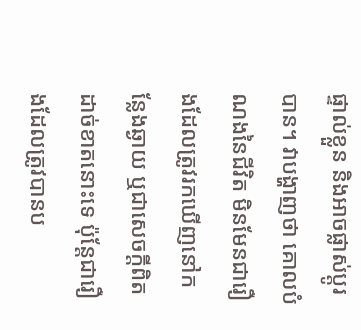ផ្ទាល់ខ្លួន និងអាចផ្លាស់ប្តូរបាន។ វាបង្ហាញថា គោលបំណងនៃជីវិត មិនមែនជារឿងដែលត្រូវរកឃើញនៅកន្លែងឆ្ងាយ ឬជាសេចក្តីពិតដាច់ខាតនោះទេ ប៉ុន្តែជារឿងដែលត្រូវបានប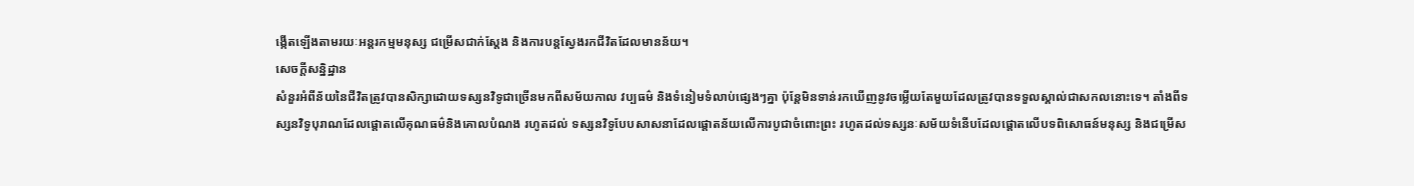ង្កើតឡើងតាមរយៈអន្តរកម្មមនុស្ស ជម្រើសជាក់ស្តែង និងការបន្តស្វែងរកជីវិតដែលមានន័យ។
សេចក្តីសន្និដ្ឋាន
សំនួរអំពីន័យនៃជីវិតត្រូវបានសិក្សាដោយទស្សនវិទូជាច្រើនមកពីសម័យកាល វប្បធម៌ និងទំនៀមទំលាប់ផ្សេងៗគ្នា ប៉ុន្តែមិនទាន់រកឃើញនូវចម្លើយតែមួយដែលត្រូវបានទទួលស្គាល់ជាសកលនោះទេ។ តាំងពីទស្សនវិទូបុរាណដែលផ្តោតលើគុណធម៌និងគោលបំណង រហូតដល់ ទស្សនវិទូបែបសាសនាដែលផ្តោតន័យលើការបូជាចំពោះព្រះ រហូតដល់ទស្សនៈសម័យទំនើបដែលផ្តោតលើបទពិសោធន៍មនុស្ស និងជម្រើស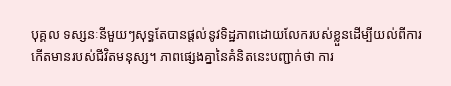បុគ្គល ទស្សនៈនីមួយៗសុទ្ធតែបានផ្តល់នូវទិដ្ឋភាពដោយលែករបស់ខ្លួនដើម្បីយល់ពីការកើតមានរបស់ជីវិតមនុស្ស។ ភាពផ្សេងគ្នានៃគំនិតនេះបញ្ជាក់ថា ការ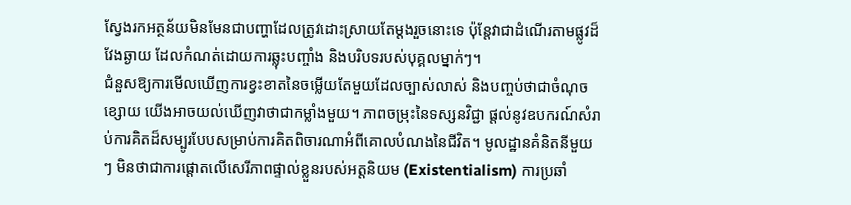ស្វែងរកអត្ថន័យមិនមែនជាបញ្ហាដែលត្រូវដោះស្រាយតែម្តងរួចនោះទេ ប៉ុន្តែវាជាដំណើរតាមផ្លូវដ៏វែងឆ្ងាយ ដែលកំណត់ដោយការឆ្លុះបញ្ចាំង និងបរិបទរបស់បុគ្គលម្នាក់ៗ។
ជំនួសឱ្យការមើលឃើញការខ្វះខាតនៃចម្លើយតែមួយដែលច្បាស់លាស់ និងបញ្ចប់ថាជាចំណុចខ្សោយ យើងអាចយល់ឃើញវាថាជាកម្លាំងមួយ។ ភាពចម្រុះនៃទស្សនវិជ្ជា ផ្តល់នូវឧបករណ៍សំរាប់ការគិតដ៏សម្បូរបែបសម្រាប់ការគិតពិចារណាអំពីគោលបំណងនៃជីវិត។ មូលដ្ឋានគំនិតនីមួយៗ មិនថាជាការផ្តោតលើសេរីភាពផ្ទាល់ខ្លួនរបស់អត្តនិយម (Existentialism) ការប្រឆាំ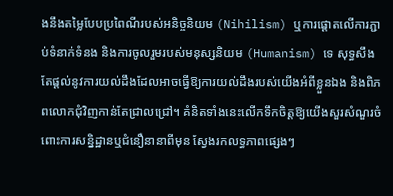ងនឹងតម្លៃបែបប្រពៃណីរបស់អនិច្ចនិយម (Nihilism) ឬការផ្តោតលើការភ្ជាប់ទំនាក់ទំនង និងការចូលរួមរបស់មនុស្សនិយម (Humanism) ទេ សុទ្ធសឹងតែផ្តល់នូវការយល់ដឹងដែលអាចធ្វើឱ្យការយល់ដឹងរបស់យើងអំពីខ្លួនឯង និងពិភពលោកជុំវិញកាន់តែជ្រាលជ្រៅ។ គំនិតទាំងនេះលើកទឹកចិត្តឱ្យយើងសួរសំណួរចំពោះការសន្និដ្ឋានឬជំនឿនានាពីមុន ស្វែងរកលទ្ធភាពផ្សេងៗ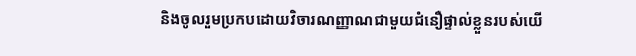និងចូលរួមប្រកបដោយវិចារណញ្ញាណជាមួយជំនឿផ្ទាល់ខ្លួនរបស់យើ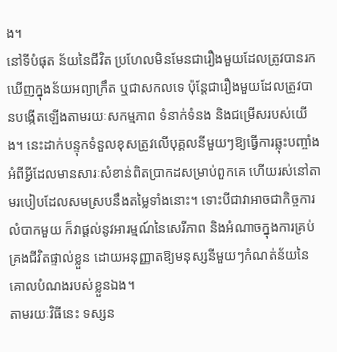ង។
នៅទីបំផុត ន័យនៃជីវិត ប្រហែលមិនមែនជារឿងមួយដែលត្រូវបានរកឃើញក្នុងន័យអព្យាក្រឹត ឬជាសកលទេ ប៉ុន្តែជារឿងមួយដែលត្រូវបានបង្កើតឡើងតាមរយៈសកម្មភាព ទំនាក់ទំនង និងជម្រើសរបស់យើង។ នេះដាក់បន្ទុកទំនួលខុសត្រូវលើបុគ្គលនីមួយៗឱ្យធ្វើការឆ្លុះបញ្ចាំងអំពីអ្វីដែលមានសារៈសំខាន់ពិតប្រាកដសម្រាប់ពួកគេ ហើយរស់នៅតាមរបៀបដែលសមស្របនឹងតម្លៃទាំងនោះ។ ទោះបីជាវាអាចជាកិច្ចការលំបាកមួយ ក៏វាផ្តល់នូវអារម្មណ៍នៃសេរីភាព និងអំណាចក្នុងការគ្រប់គ្រងជីវិតផ្ទាល់ខ្លួន ដោយអនុញ្ញាតឱ្យមនុស្សនីមួយៗកំណត់ន័យនៃគោលបំណងរបស់ខ្លួនឯង។
តាមរយៈវិធីនេះ ទស្សន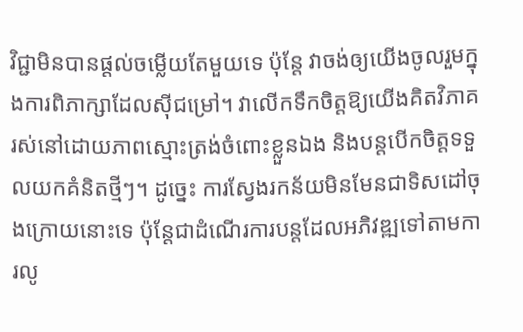វិជ្ជាមិនបានផ្តល់ចម្លើយតែមួយទេ ប៉ុន្តែ វាចង់ឲ្យយើងចូលរួមក្នុងការពិភាក្សាដែលស៊ីជម្រៅ។ វាលើកទឹកចិត្តឱ្យយើងគិតវិភាគ រស់នៅដោយភាពស្មោះត្រង់ចំពោះខ្លួនឯង និងបន្តបើកចិត្តទទួលយកគំនិតថ្មីៗ។ ដូច្នេះ ការស្វែងរកន័យមិនមែនជាទិសដៅចុងក្រោយនោះទេ ប៉ុន្តែជាដំណើរការបន្តដែលអភិវឌ្ឍទៅតាមការលូ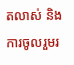តលាស់ និងការចូលរួមរ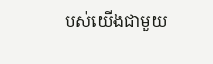បស់យើងជាមួយ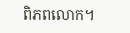ពិភពលោក។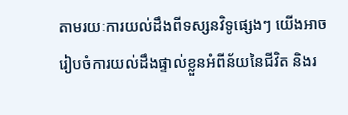តាមរយៈការយល់ដឹងពីទស្សនវិទូផ្សេងៗ យើងអាចរៀបចំការយល់ដឹងផ្ទាល់ខ្លួនអំពីន័យនៃជីវិត និងរ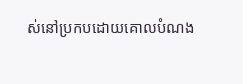ស់នៅប្រកបដោយគោលបំណង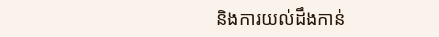និងការយល់ដឹងកាន់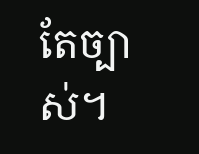តែច្បាស់។